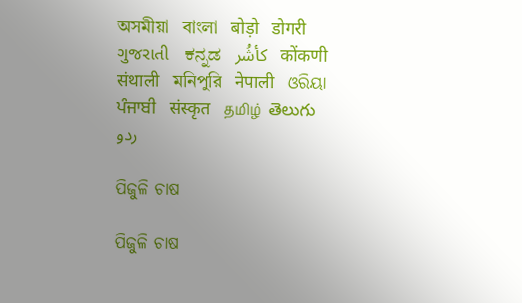অসমীয়া   বাংলা   बोड़ो   डोगरी   ગુજરાતી   ಕನ್ನಡ   كأشُر   कोंकणी   संथाली   মনিপুরি   नेपाली   ଓରିୟା   ਪੰਜਾਬੀ   संस्कृत   தமிழ்  తెలుగు   ردو

ପିଜୁଳି ଚାଷ

ପିଜୁଳି ଚାଷ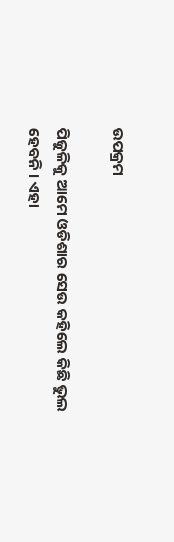ଉପକ୍ରମ

ପିଜୁଳିକୁ ଆମେ ଓଡିଶାର ସେଉ କହିଲେ କିଛି ଭୁଲ ହେବନି । ଏହା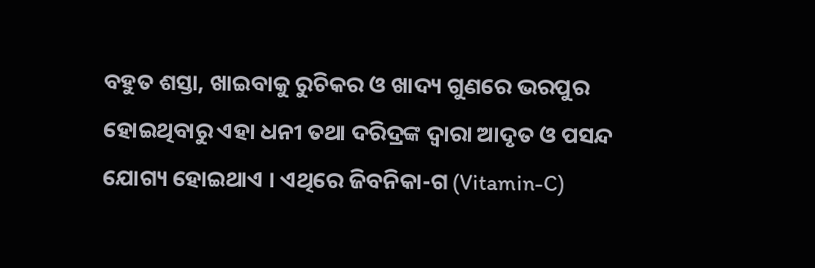ବହୁତ ଶସ୍ତା, ଖାଇବାକୁ ରୁଚିକର ଓ ଖାଦ୍ୟ ଗୁଣରେ ଭରପୁର ହୋଇଥିବାରୁ ଏହା ଧନୀ ତଥା ଦରିଦ୍ରଙ୍କ ଦ୍ଵାରା ଆଦୃତ ଓ ପସନ୍ଦ ଯୋଗ୍ୟ ହୋଇଥାଏ । ଏଥିରେ ଜିବନିକା-ଗ (Vitamin-C)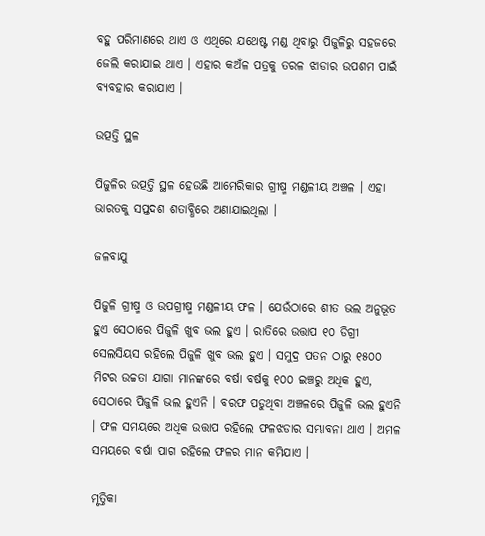ବହୁ ପରିମାଣରେ ଥାଏ ଓ ଏଥିରେ ଯଥେଷ୍ଟ ମଣ୍ଡ ଥିବାରୁ ପିଜୁଳିରୁ ସହଜରେ ଜେଲି କରାଯାଇ ଥାଏ । ଏହାର କଅଁଳ ପତ୍ରକୁ ତରଳ ଝାଡାର ଉପଶମ ପାଇଁ ବ୍ୟବହାର କରାଯାଏ ।

ଉତ୍ପତ୍ତି ସ୍ଥଳ

ପିଜୁଳିର ଉତ୍ପତ୍ତି ସ୍ଥଳ ହେଉଛି ଆମେରିକାର ଗ୍ରୀଷ୍ମ ମଣ୍ଡଳୀୟ ଅଞ୍ଚଳ । ଏହା ଭାରତକୁ ସପ୍ତଦଶ ଶତାବ୍ଧିରେ ଅଣାଯାଇଥିଲା ।

ଜଳବାଯୁ

ପିଜୁଳି ଗ୍ରୀଷ୍ମ ଓ ଉପଗ୍ରୀଷ୍ମ ମଣ୍ଡଳୀୟ ଫଳ । ଯେଉଁଠାରେ ଶୀତ ଭଲ ଅନୁଭୂତ ହୁଏ ସେଠାରେ ପିଜୁଳି ଖୁବ ଭଲ ହୁଏ । ରାତିରେ ଉତ୍ତାପ ୧୦ ଡିଗ୍ରୀ ସେଲସିୟସ ରହିଲେ ପିଜୁଳି ଖୁବ ଭଲ ହୁଏ । ସମୁଦ୍ର ପତନ ଠାରୁ ୧୫୦୦ ମିଟର ଉଚ୍ଚତା ଯାଗା ମାନଙ୍କରେ ବର୍ଷା ବର୍ଷକୁ ୧୦୦ ଇଞ୍ଚରୁ ଅଧିକ ହୁଏ, ସେଠାରେ ପିଜୁଳି ଭଲ ହୁଏନି । ବରଫ ପଡୁଥିବା ଅଞ୍ଚଳରେ ପିଜୁଳି ଭଲ ହୁଏନି । ଫଳ ସମୟରେ ଅଧିକ ଉତ୍ତାପ ରହିଲେ ଫଳଝଡାର ସମ୍ଭାବନା ଥାଏ । ଅମଳ ସମୟରେ ବର୍ଷା ପାଗ ରହିଲେ ଫଳର ମାନ କମିଯାଏ ।

ମୃତ୍ତିକା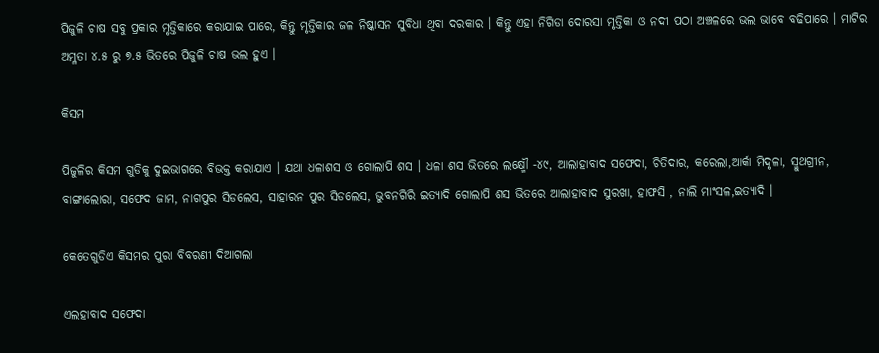ପିଜୁଳି ଚାଷ ସବୁ ପ୍ରକାର ମୃତ୍ତିକାରେ କରାଯାଇ ପାରେ, କିନ୍ତୁ ମୃତ୍ତିକାର ଜଳ ନିଷ୍କାସନ ସୁବିଧା ଥିବା ଦରକାର । କିନ୍ତୁ ଏହା ନିଗିଡା ଦୋରସା ମୃତ୍ତିକା ଓ ନଦୀ ପଠା ଅଞ୍ଚଳରେ ଭଲ ଭାବେ ବଢିପାରେ । ମାଟିର ଅମ୍ଳତା ୪.୫ ରୁ ୭.୫ ଭିତରେ ପିଜୁଳି ଚାଷ ଭଲ ହୁଏ ।

କିସମ

ପିଜୁଳିର କିସମ ଗୁଡିକୁ ଦୁଇଭାଗରେ ବିଭକ୍ତ କରାଯାଏ । ଯଥା ଧଳାଶସ ଓ ଗୋଲାପି ଶସ । ଧଳା ଶସ ଭିତରେ ଲକ୍ଷ୍ମୌ -୪୯, ଆଲାହାବାଦ ସଫେଦା, ଚିତିଦାର, କରେଲା,ଆର୍କା ମିଦୃଳା, ସ୍ମୁଥଗ୍ରୀନ, ବାଙ୍ଗାଲୋରା, ସଫେଦ ଜାମ, ନାଗପୁର ସିଡଲେସ, ସାହାରନ ପୁର ସିଡଲେସ, ଭୁବନଗିରି ଇତ୍ୟାଦି ଗୋଲାପି ଶସ ଭିତରେ ଆଲାହାବାଦ ସୁରଖା, ହାଫସି , ନାଲି ମାଂସଳ,ଇତ୍ୟାଦି ।

କେତେଗୁଡିଏ କିସମର ପୁରା ବିବରଣୀ ଦିଆଗଲା

ଏଲହାବାଦ ସଫେଦା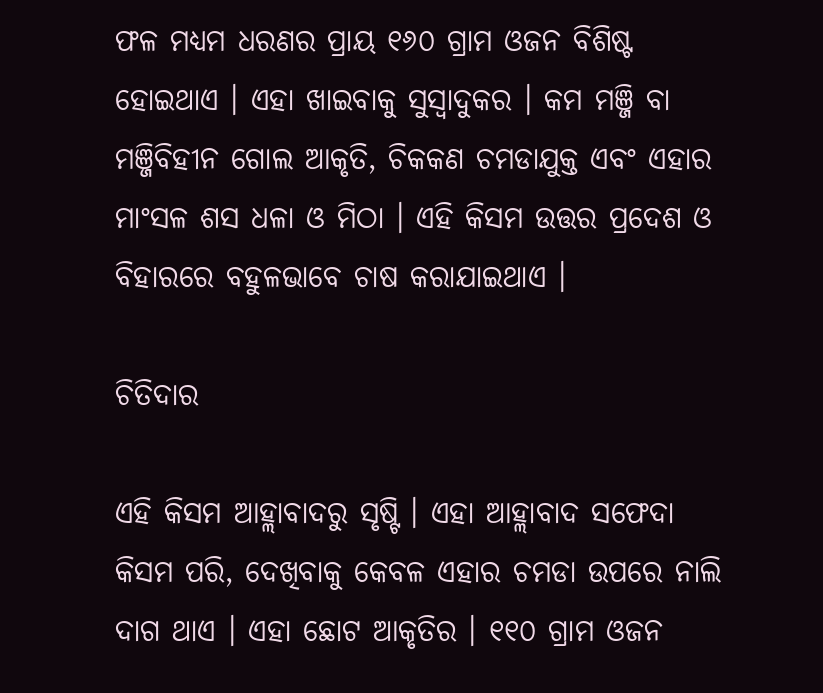ଫଳ ମଧ୍ୟମ ଧରଣର ପ୍ରାୟ ୧୬୦ ଗ୍ରାମ ଓଜନ ବିଶିଷ୍ଟ ହୋଇଥାଏ । ଏହା ଖାଇବାକୁ ସୁସ୍ଵାଦୁକର । କମ ମଞ୍ଜି ବା ମଞ୍ଜିବିହୀନ ଗୋଲ ଆକୃତି, ଚିକକଣ ଚମଡାଯୁକ୍ତ ଏବଂ ଏହାର ମାଂସଳ ଶସ ଧଳା ଓ ମିଠା । ଏହି କିସମ ଉତ୍ତର ପ୍ରଦେଶ ଓ ବିହାରରେ ବହୁଳଭାବେ ଚାଷ କରାଯାଇଥାଏ ।

ଚିତିଦାର

ଏହି କିସମ ଆହ୍ଲାବାଦରୁ ସୃଷ୍ଟି । ଏହା ଆହ୍ଲାବାଦ ସଫେଦା କିସମ ପରି, ଦେଖିବାକୁ କେବଳ ଏହାର ଚମଡା ଉପରେ ନାଲି ଦାଗ ଥାଏ । ଏହା ଛୋଟ ଆକୃତିର । ୧୧୦ ଗ୍ରାମ ଓଜନ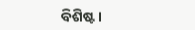ବିଶିଷ୍ଟ ।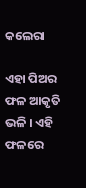କଲେରା

ଏହା ପିଅର ଫଳ ଆକୃତି ଭଳି । ଏହି ଫଳରେ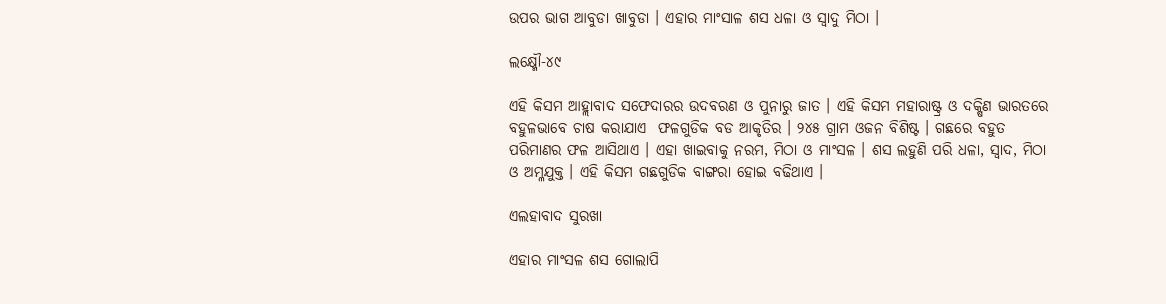ଉପର ଭାଗ ଆବୁଡା ଖାବୁଡା । ଏହାର ମାଂସାଳ ଶସ ଧଳା ଓ ସ୍ଵାଦୁ ମିଠା ।

ଲକ୍ଷ୍ମୌ-୪୯

ଏହି କିସମ ଆହ୍ଲାବାଦ ସଫେଦାରର ଉଦବରଣ ଓ ପୁନାରୁ ଜାତ । ଏହି କିସମ ମହାରାଷ୍ଟ୍ର ଓ ଦକ୍ଷିଣ ଭାରତରେ ବହୁଳଭାବେ ଚାଷ କରାଯାଏ  ଫଳଗୁଡିକ ବଡ ଆକୃତିର । ୨୪୫ ଗ୍ରାମ ଓଜନ ବିଶିଷ୍ଟ । ଗଛରେ ବହୁତ ପରିମାଣର ଫଳ ଆସିଥାଏ । ଏହା ଖାଇବାକୁ ନରମ, ମିଠା ଓ ମାଂସଳ । ଶସ ଲହୁଣି ପରି ଧଳା, ସ୍ଵାଦ, ମିଠା ଓ ଅମ୍ଳଯୁକ୍ତ । ଏହି କିସମ ଗଛଗୁଡିକ ବାଙ୍ଗରା ହୋଇ ବଢିଥାଏ ।

ଏଲହାବାଦ ସୁରଖା

ଏହାର ମାଂସଳ ଶସ ଗୋଲାପି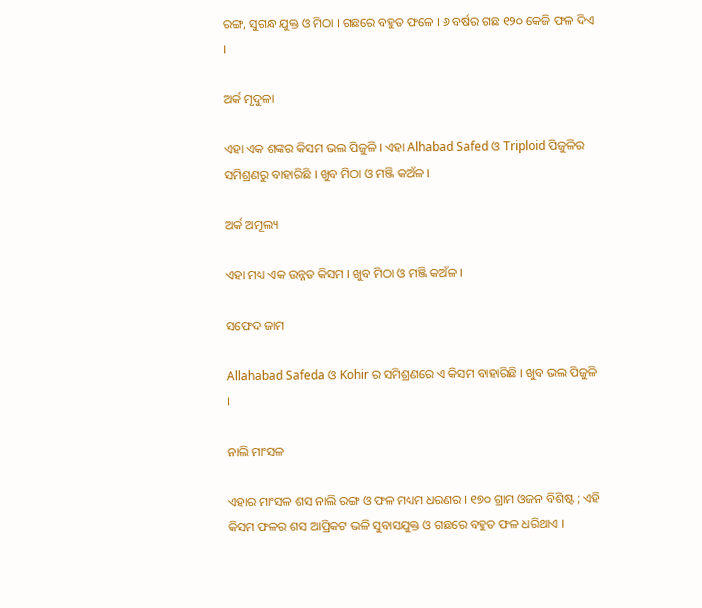ରଙ୍ଗ, ସୁଗନ୍ଧ ଯୁକ୍ତ ଓ ମିଠା । ଗଛରେ ବହୁତ ଫଳେ । ୬ ବର୍ଷର ଗଛ ୧୨୦ କେଜି ଫଳ ଦିଏ ।

ଅର୍କ ମୃଦୁଳା

ଏହା ଏକ ଶଙ୍କର କିସମ ଭଲ ପିଜୁଳି । ଏହା Alhabad Safed ଓ Triploid ପିଜୁଳିର ସମିଶ୍ରଣରୁ ବାହାରିଛି । ଖୁବ ମିଠା ଓ ମଞ୍ଜି କଅଁଳ ।

ଅର୍କ ଅମୂଲ୍ୟ

ଏହା ମଧ୍ୟ ଏକ ଉନ୍ନତ କିସମ । ଖୁବ ମିଠା ଓ ମଞ୍ଜି କଅଁଳ ।

ସଫେଦ ଜାମ

Allahabad Safeda ଓ Kohir ର ସମିଶ୍ରଣରେ ଏ କିସମ ବାହାରିଛି । ଖୁବ ଭଲ ପିଜୁଳି ।

ନାଲି ମାଂସଳ

ଏହାର ମାଂସଳ ଶସ ନାଲି ରଙ୍ଗ ଓ ଫଳ ମଧ୍ୟମ ଧରଣର । ୧୭୦ ଗ୍ରାମ ଓଜନ ବିଶିଷ୍ଟ ; ଏହି କିସମ ଫଳର ଶସ ଆପ୍ରିକଟ ଭଳି ସୁବାସଯୁକ୍ତ ଓ ଗଛରେ ବହୁତ ଫଳ ଧରିଥାଏ ।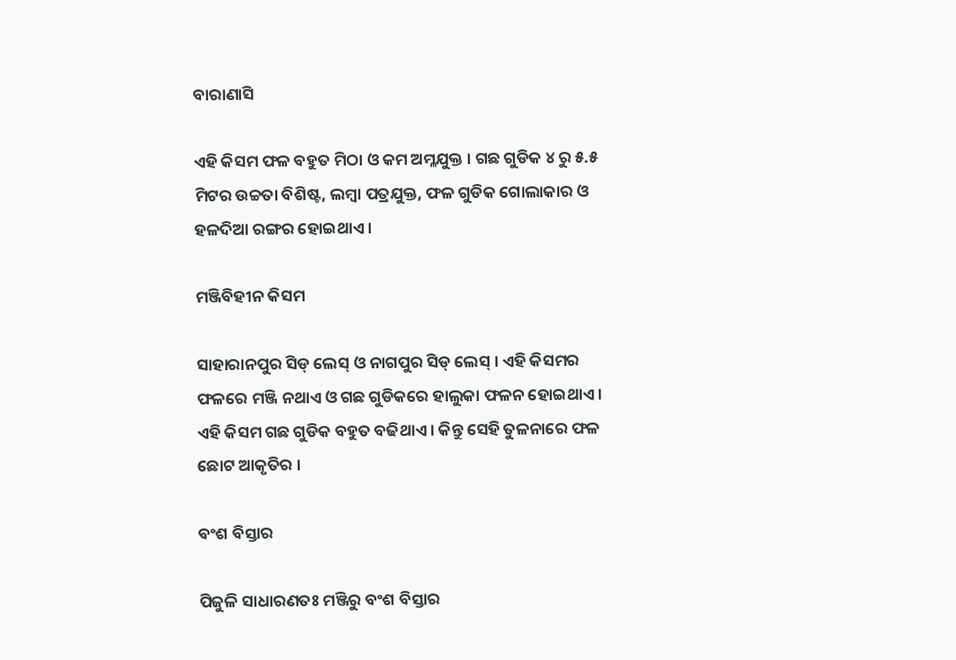ବାରାଣାସି

ଏହି କିସମ ଫଳ ବହୁତ ମିଠା ଓ କମ ଅମ୍ଳଯୁକ୍ତ । ଗଛ ଗୁଡିକ ୪ ରୁ ୫.୫ ମିଟର ଉଚ୍ଚତା ବିଶିଷ୍ଟ, ଲମ୍ବା ପତ୍ରଯୁକ୍ତ, ଫଳ ଗୁଡିକ ଗୋଲାକାର ଓ ହଳଦିଆ ରଙ୍ଗର ହୋଇଥାଏ ।

ମଞ୍ଜିବିହୀନ କିସମ

ସାହାରାନପୁର ସିଡ୍ ଲେସ୍ ଓ ନାଗପୁର ସିଡ୍ ଲେସ୍ । ଏହି କିସମର ଫଳରେ ମଞ୍ଜି ନଥାଏ ଓ ଗଛ ଗୁଡିକରେ ହାଲୁକା ଫଳନ ହୋଇଥାଏ । ଏହି କିସମ ଗଛ ଗୁଡିକ ବହୁତ ବଢିଥାଏ । କିନ୍ତୁ ସେହି ତୁଳନାରେ ଫଳ ଛୋଟ ଆକୃତିର ।

ବଂଶ ବିସ୍ତାର

ପିଜୁଳି ସାଧାରଣତଃ ମଞ୍ଜିରୁ ବଂଶ ବିସ୍ତାର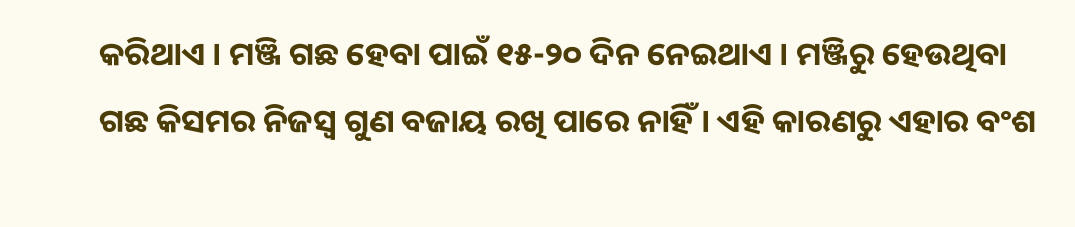କରିଥାଏ । ମଞ୍ଜି ଗଛ ହେବା ପାଇଁ ୧୫-୨୦ ଦିନ ନେଇଥାଏ । ମଞ୍ଜିରୁ ହେଉଥିବା ଗଛ କିସମର ନିଜସ୍ଵ ଗୁଣ ବଜାୟ ରଖି ପାରେ ନାହିଁ । ଏହି କାରଣରୁ ଏହାର ବଂଶ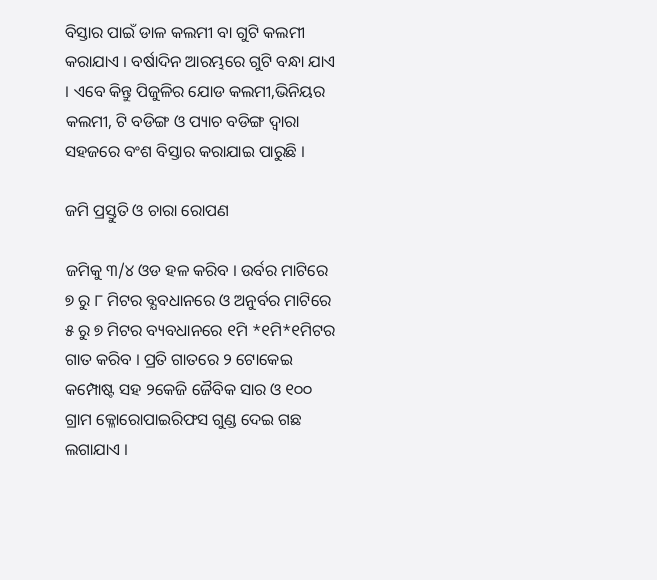ବିସ୍ତାର ପାଇଁ ଡାଳ କଲମୀ ବା ଗୁଟି କଲମୀ କରାଯାଏ । ବର୍ଷାଦିନ ଆରମ୍ଭରେ ଗୁଟି ବନ୍ଧା ଯାଏ । ଏବେ କିନ୍ତୁ ପିଜୁଳିର ଯୋଡ କଲମୀ,ଭିନିୟର କଲମୀ, ଟି ବଡିଙ୍ଗ ଓ ପ୍ୟାଚ ବଡିଙ୍ଗ ଦ୍ଵାରା ସହଜରେ ବଂଶ ବିସ୍ତାର କରାଯାଇ ପାରୁଛି ।

ଜମି ପ୍ରସ୍ତୁତି ଓ ଚାରା ରୋପଣ

ଜମିକୁ ୩/୪ ଓଡ ହଳ କରିବ । ଉର୍ବର ମାଟିରେ ୭ ରୁ ୮ ମିଟର ବ୍ଯବଧାନରେ ଓ ଅନୁର୍ବର ମାଟିରେ ୫ ରୁ ୭ ମିଟର ବ୍ୟବଧାନରେ ୧ମି *୧ମି*୧ମିଟର ଗାତ କରିବ । ପ୍ରତି ଗାତରେ ୨ ଟୋକେଇ କମ୍ପୋଷ୍ଟ ସହ ୨କେଜି ଜୈବିକ ସାର ଓ ୧୦୦ ଗ୍ରାମ କ୍ଳୋରୋପାଇରିଫସ ଗୁଣ୍ଡ ଦେଇ ଗଛ ଲଗାଯାଏ ।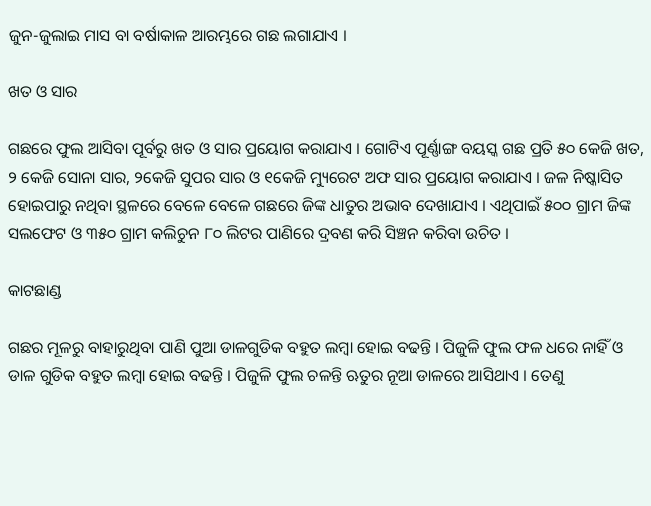ଜୁନ-ଜୁଲାଇ ମାସ ବା ବର୍ଷାକାଳ ଆରମ୍ଭରେ ଗଛ ଲଗାଯାଏ ।

ଖତ ଓ ସାର

ଗଛରେ ଫୁଲ ଆସିବା ପୂର୍ବରୁ ଖତ ଓ ସାର ପ୍ରୟୋଗ କରାଯାଏ । ଗୋଟିଏ ପୂର୍ଣ୍ଣାଙ୍ଗ ବୟସ୍କ ଗଛ ପ୍ରତି ୫୦ କେଜି ଖତ, ୨ କେଜି ସୋନା ସାର, ୨କେଜି ସୁପର ସାର ଓ ୧କେଜି ମ୍ୟୁରେଟ ଅଫ ସାର ପ୍ରୟୋଗ କରାଯାଏ । ଜଳ ନିଷ୍କାସିତ ହୋଇପାରୁ ନଥିବା ସ୍ଥଳରେ ବେଳେ ବେଳେ ଗଛରେ ଜିଙ୍କ ଧାତୁର ଅଭାବ ଦେଖାଯାଏ । ଏଥିପାଇଁ ୫୦୦ ଗ୍ରାମ ଜିଙ୍କ ସଲଫେଟ ଓ ୩୫୦ ଗ୍ରାମ କଲିଚୁନ ୮୦ ଲିଟର ପାଣିରେ ଦ୍ରବଣ କରି ସିଞ୍ଚନ କରିବା ଉଚିତ ।

କାଟଛାଣ୍ଡ

ଗଛର ମୂଳରୁ ବାହାରୁଥିବା ପାଣି ପୁଆ ଡାଳଗୁଡିକ ବହୁତ ଲମ୍ବା ହୋଇ ବଢନ୍ତି । ପିଜୁଳି ଫୁଲ ଫଳ ଧରେ ନାହିଁ ଓ ଡାଳ ଗୁଡିକ ବହୁତ ଲମ୍ବା ହୋଇ ବଢନ୍ତି । ପିଜୁଳି ଫୁଲ ଚଳନ୍ତି ଋତୁର ନୂଆ ଡାଳରେ ଆସିଥାଏ । ତେଣୁ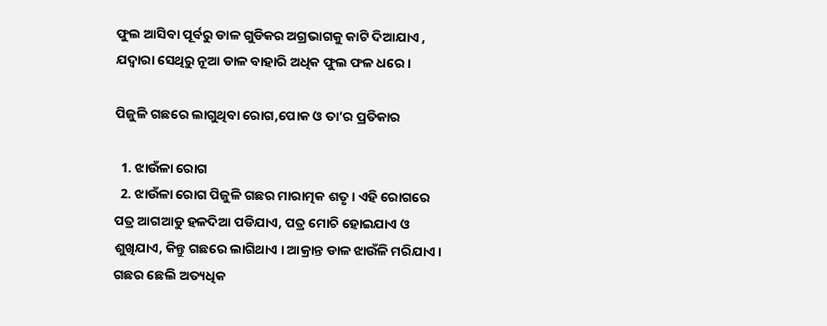ଫୁଲ ଆସିବା ପୂର୍ବରୁ ଡାଳ ଗୁଡିକର ଅଗ୍ରଭାଗକୁ କାଟି ଦିଆଯାଏ , ଯଦ୍ୱାରା ସେଥିରୁ ନୂଆ ଡାଳ ବାହାରି ଅଧିକ ଫୁଲ ଫଳ ଧରେ ।

ପିଜୁଳି ଗଛରେ ଲାଗୁଥିବା ରୋଗ,ପୋକ ଓ ତା’ର ପ୍ରତିକାର

  1. ଝାଉଁଳା ରୋଗ
  2. ଝାଉଁଳା ରୋଗ ପିଜୁଳି ଗଛର ମାରାତ୍ମକ ଶତୃ । ଏହି ରୋଗରେ ପତ୍ର ଆଗଆଡୁ ହଳଦିଆ ପଡିଯାଏ, ପତ୍ର ମୋଚି ହୋଇଯାଏ ଓ ଶୁଖିଯାଏ, କିନ୍ତୁ ଗଛରେ ଲାଗିଥାଏ । ଆକ୍ରାନ୍ତ ଡାଳ ଝାଉଁଳି ମରିଯାଏ । ଗଛର ଛେଲି ଅତ୍ୟଧିକ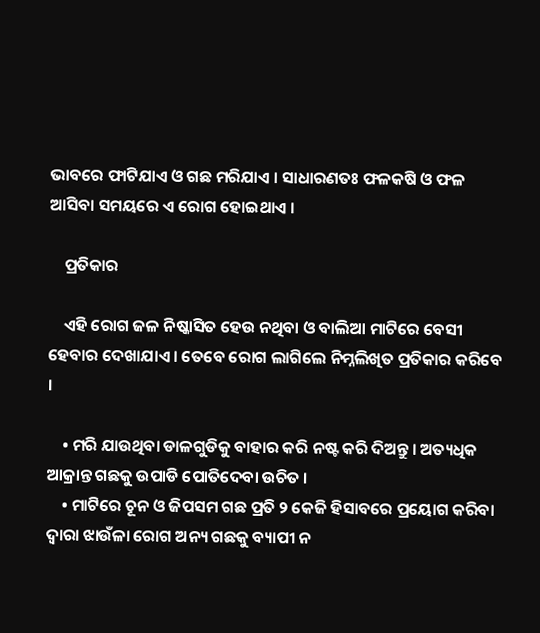ଭାବରେ ଫାଟିଯାଏ ଓ ଗଛ ମରିଯାଏ । ସାଧାରଣତଃ ଫଳକଷି ଓ ଫଳ ଆସିବା ସମୟରେ ଏ ରୋଗ ହୋଇଥାଏ ।

    ପ୍ରତିକାର

    ଏହି ରୋଗ ଜଳ ନିଷ୍କାସିତ ହେଉ ନଥିବା ଓ ବାଲିଆ ମାଟିରେ ବେସୀ ହେବାର ଦେଖାଯାଏ । ତେବେ ରୋଗ ଲାଗିଲେ ନିମ୍ନଲିଖିତ ପ୍ରତିକାର କରିବେ ।

    • ମରି ଯାଉଥିବା ଡାଳଗୁଡିକୁ ବାହାର କରି ନଷ୍ଟ କରି ଦିଅନ୍ତୁ । ଅତ୍ୟଧିକ ଆକ୍ରାନ୍ତ ଗଛକୁ ଉପାଡି ପୋତିଦେବା ଉଚିତ ।
    • ମାଟିରେ ଚୂନ ଓ ଜିପସମ ଗଛ ପ୍ରତି ୨ କେଜି ହିସାବରେ ପ୍ରୟୋଗ କରିବା ଦ୍ଵାରା ଝାଉଁଳା ରୋଗ ଅନ୍ୟ ଗଛକୁ ବ୍ୟାପୀ ନ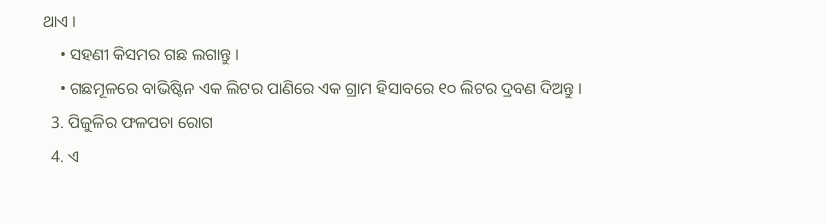ଥାଏ ।
    • ସହଣୀ କିସମର ଗଛ ଲଗାନ୍ତୁ ।
    • ଗଛମୂଳରେ ବାଭିଷ୍ଟିନ ଏକ ଲିଟର ପାଣିରେ ଏକ ଗ୍ରାମ ହିସାବରେ ୧୦ ଲିଟର ଦ୍ରବଣ ଦିଅନ୍ତୁ ।
  3. ପିଜୁଳିର ଫଳପଚା ରୋଗ
  4. ଏ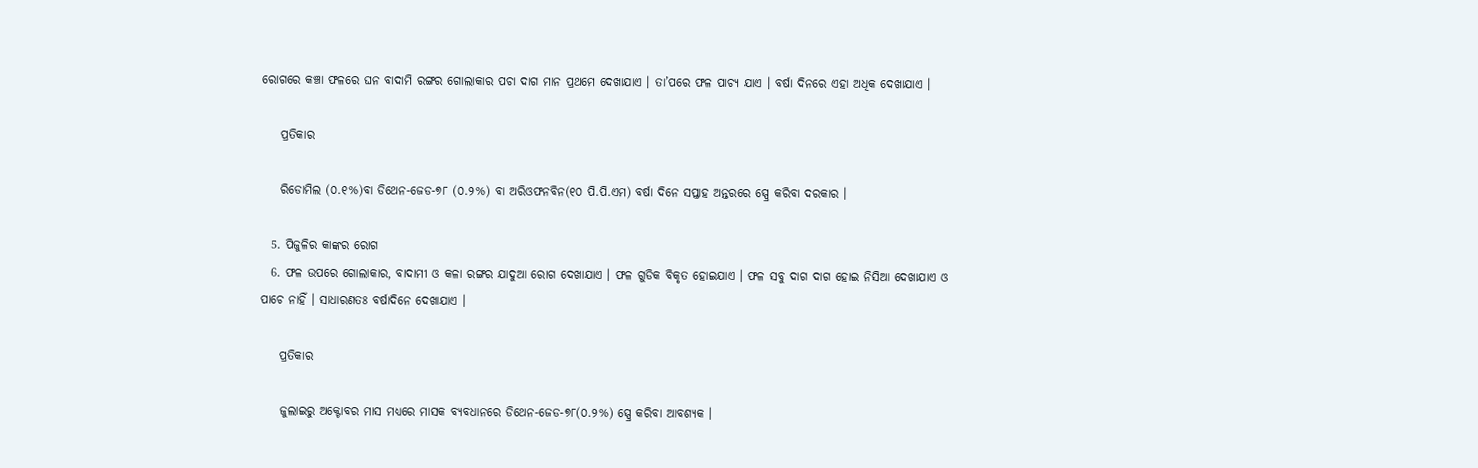ରୋଗରେ କଞ୍ଚା ଫଳରେ ଘନ ବାଦାମି ରଙ୍ଗର ଗୋଲାକାର ପଚା ଦାଗ ମାନ ପ୍ରଥମେ ଦେଖାଯାଏ । ତା’ପରେ ଫଳ ପାଚ୍ୟ ଯାଏ । ବର୍ଷା ଦିନରେ ଏହା ଅଧିକ ଦେଖାଯାଏ ।

    ପ୍ରତିକାର

    ରିଡୋମିଲ (୦.୧%)ବା ଡିଥେନ-ଜେଡ-୭୮ (୦.୨%) ବା ଅରିଓଫନବିନ(୧୦ ପି.ପି.ଏମ) ବର୍ଷା ଦିନେ ସପ୍ତାହ ଅନ୍ତରରେ ସ୍ପ୍ରେ କରିବା ଦରକାର ।

  5. ପିଜୁଳିର କାଙ୍କର ରୋଗ
  6. ଫଳ ଉପରେ ଗୋଲାକାର, ବାଦାମୀ ଓ କଳା ରଙ୍ଗର ଯାଦୁଆ ରୋଗ ଦେଖାଯାଏ । ଫଳ ଗୁଡିକ ବିକୃତ ହୋଇଯାଏ । ଫଳ ସବୁ ଦାଗ ଦାଗ ହୋଇ ନିସିଆ ଦେଖାଯାଏ ଓ ପାଚେ ନାହିଁ । ସାଧାରଣତଃ ବର୍ଷାଦିନେ ଦେଖାଯାଏ ।

    ପ୍ରତିକାର

    ଜୁଲାଇରୁ ଅକ୍ଟୋବର ମାସ ମଧ୍ୟରେ ମାସକ ବ୍ୟବଧାନରେ ଡିଥେନ-ଜେଡ-୭୮(୦.୨%) ସ୍ପ୍ରେ କରିବା ଆବଶ୍ୟକ ।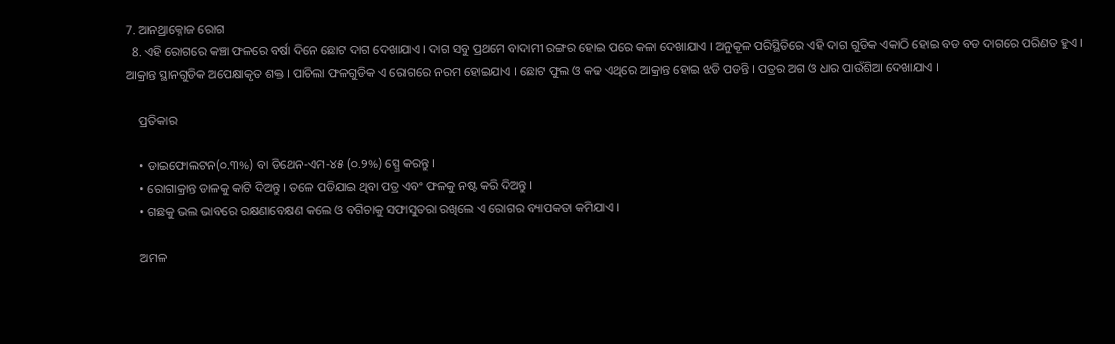7. ଆନଥ୍ରାକ୍ନୋଜ ରୋଗ
  8. ଏହି ରୋଗରେ କଞ୍ଚା ଫଳରେ ବର୍ଷା ଦିନେ ଛୋଟ ଦାଗ ଦେଖାଯାଏ । ଦାଗ ସବୁ ପ୍ରଥମେ ବାଦାମୀ ରଙ୍ଗର ହୋଇ ପରେ କଳା ଦେଖାଯାଏ । ଅନୁକୂଳ ପରିସ୍ଥିତିରେ ଏହି ଦାଗ ଗୁଡିକ ଏକାଠି ହୋଇ ବଡ ବଡ ଦାଗରେ ପରିଣତ ହୁଏ । ଆକ୍ରାନ୍ତ ସ୍ଥାନଗୁଡିକ ଅପେକ୍ଷାକୃତ ଶକ୍ତ । ପାଚିଲା ଫଳଗୁଡିକ ଏ ରୋଗରେ ନରମ ହୋଇଯାଏ । ଛୋଟ ଫୁଲ ଓ କଢ ଏଥିରେ ଆକ୍ରାନ୍ତ ହୋଇ ଝଡି ପଡନ୍ତି । ପତ୍ରର ଅଗ ଓ ଧାର ପାଉଁଶିଆ ଦେଖାଯାଏ ।

    ପ୍ରତିକାର

    • ଡାଇଫୋଲଟନ(୦.୩%) ବା ଡିଥେନ-ଏମ-୪୫ (୦.୨%) ସ୍ପ୍ରେ କରନ୍ତୁ ।
    • ରୋଗାକ୍ରାନ୍ତ ଡାଳକୁ କାଟି ଦିଅନ୍ତୁ । ତଳେ ପଡିଯାଇ ଥିବା ପତ୍ର ଏବଂ ଫଳକୁ ନଷ୍ଟ କରି ଦିଅନ୍ତୁ ।
    • ଗଛକୁ ଭଲ ଭାବରେ ରକ୍ଷଣାବେକ୍ଷଣ କଲେ ଓ ବଗିଚାକୁ ସଫାସୁତରା ରଖିଲେ ଏ ରୋଗର ବ୍ୟାପକତା କମିଯାଏ ।

    ଅମଳ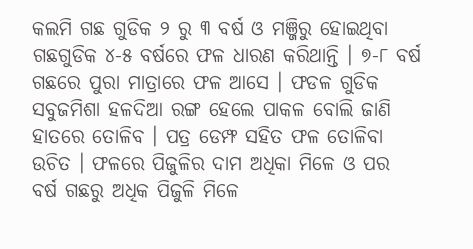କଲମି ଗଛ ଗୁଡିକ ୨ ରୁ ୩ ବର୍ଷ ଓ ମଞ୍ଜିରୁ ହୋଇଥିବା ଗଛଗୁଡିକ ୪-୫ ବର୍ଷରେ ଫଳ ଧାରଣ କରିଥାନ୍ତି । ୭-୮ ବର୍ଷ ଗଛରେ ପୁରା ମାତ୍ରାରେ ଫଳ ଆସେ । ଫଡଳ ଗୁଡିକ ସବୁଜମିଶା ହଳଦିଆ ରଙ୍ଗ ହେଲେ ପାକଳ ବୋଲି ଜାଣି ହାତରେ ତୋଳିବ । ପତ୍ର ଡେମ୍ଫ ସହିତ ଫଳ ତୋଳିବା ଉଚିତ । ଫଳରେ ପିଜୁଳିର ଦାମ ଅଧିକା ମିଳେ ଓ ପର ବର୍ଷ ଗଛରୁ ଅଧିକ ପିଜୁଳି ମିଳେ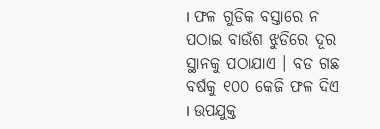। ଫଳ ଗୁଡିକ ବସ୍ତାରେ ନ ପଠାଇ ବାଉଁଶ ଝୁଡିରେ ଦୂର ସ୍ଥାନକୁ ପଠାଯାଏ । ବଡ ଗଛ ବର୍ଷକୁ ୧୦୦ କେଜି ଫଳ ଦିଏ । ଉପଯୁକ୍ତ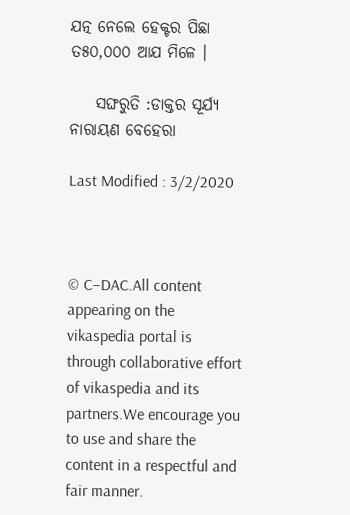ଯତ୍ନ ନେଲେ ହେକ୍ଟର ପିଛା ତ୫୦,୦୦୦ ଆଯ ମିଳେ ।

    ସଙ୍ଘରୁତି :ଡାକ୍ତର ସୂର୍ଯ୍ୟ ନାରାୟଣ ବେହେରା

Last Modified : 3/2/2020



© C–DAC.All content appearing on the vikaspedia portal is through collaborative effort of vikaspedia and its partners.We encourage you to use and share the content in a respectful and fair manner.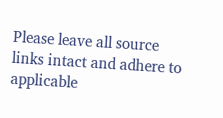Please leave all source links intact and adhere to applicable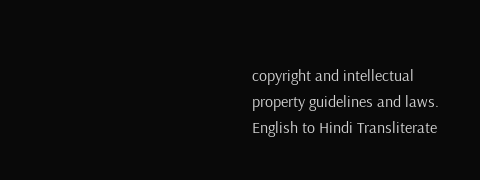copyright and intellectual property guidelines and laws.
English to Hindi Transliterate